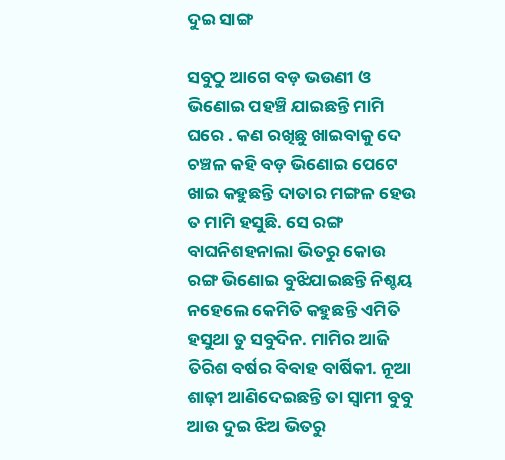ଦୁଇ ସାଙ୍ଗ

ସବୁଠୁ ଆଗେ ବଡ଼ ଭଉଣୀ ଓ ଭିଣୋଇ ପହଞ୍ଚି ଯାଇଛନ୍ତି ମାମି ଘରେ . କଣ ରଖିଛୁ ଖାଇବାକୁ ଦେ ଚଞ୍ଚଳ କହି ବଡ଼ ଭିଣୋଇ ପେଟେ ଖାଇ କହୁଛନ୍ତି ଦାତାର ମଙ୍ଗଳ ହେଉ ତ ମାମି ହସୁଛି. ସେ ରଙ୍ଗ ବାଘନିଶହନାଲା ଭିତରୁ କୋଉ ରଙ୍ଗ ଭିଣୋଇ ବୁଝିଯାଇଛନ୍ତି ନିଶ୍ଚୟ ନହେଲେ କେମିତି କହୁଛନ୍ତି ଏମିତି ହସୁଥା ତୁ ସବୁଦିନ. ମାମିର ଆଜି ତିରିଶ ବର୍ଷର ବିବାହ ବାର୍ଷିକୀ. ନୂଆ ଶାଢ଼ୀ ଆଣିଦେଇଛନ୍ତି ତା ସ୍ୱାମୀ ବୁବୁ ଆଉ ଦୁଇ ଝିଅ ଭିତରୁ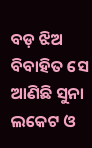ବଡ଼ ଝିଅ ବିବାହିତ ସେ ଆଣିଛି ସୁନା ଲକେଟ ଓ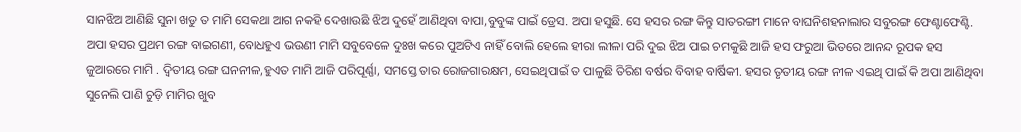ସାନଝିଅ ଆଣିଛି ସୁନା ଖଡୁ ତ ମାମି ସେକଥା ଆଗ ନକହି ଦେଖାଉଛି ଝିଅ ଦୁହେଁ ଆଣିଥିବା ବାପା,ବୁବୁଙ୍କ ପାଇଁ ଡ୍ରେସ. ଅପା ହସୁଛି. ସେ ହସର ରଙ୍ଗ କିନ୍ତୁ ସାତରଙ୍ଗୀ ମାନେ ବାଘନିଶହନାଲାର ସବୁରଙ୍ଗ ଫେଣ୍ଟାଫେଣ୍ଟି. ଅପା ହସର ପ୍ରଥମ ରଙ୍ଗ ବାଇଗଣୀ, ବୋଧହୁଏ ଭଉଣୀ ମାମି ସବୁବେଳେ ଦୁଃଖ କରେ ପୁଅଟିଏ ନାହିଁ ବୋଲି ହେଲେ ହୀରା ଲୀଳା ପରି ଦୁଇ ଝିଅ ପାଇ ଚମକୁଛି ଆଜି ହସ ଫରୁଆ ଭିତରେ ଆନନ୍ଦ ରୂପକ ହସ ଜୁଆରରେ ମାମି . ଦ୍ୱିତୀୟ ରଙ୍ଗ ଘନନୀଳ,ହୁଏତ ମାମି ଆଜି ପରିପୂର୍ଣ୍ଣା, ସମସ୍ତେ ତାର ରୋଜଗାରକ୍ଷମ, ସେଇଥିପାଇଁ ତ ପାଳୁଛି ତିରିଶ ବର୍ଷର ବିବାହ ବାର୍ଷିକୀ. ହସର ତୃତୀୟ ରଙ୍ଗ ନୀଳ ଏଇଥି ପାଇଁ କି ଅପା ଆଣିଥିବା ସୁନେଲି ପାଣି ଚୁଡ଼ି ମାମିର ଖୁବ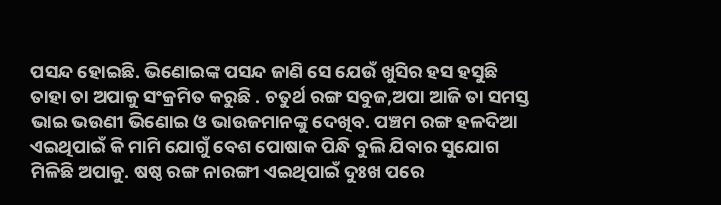ପସନ୍ଦ ହୋଇଛି. ଭିଣୋଇଙ୍କ ପସନ୍ଦ ଜାଣି ସେ ଯେଉଁ ଖୁସିର ହସ ହସୁଛି ତାହା ତା ଅପାକୁ ସଂକ୍ରମିତ କରୁଛି . ଚତୁର୍ଥ ରଙ୍ଗ ସବୁଜ,ଅପା ଆଜି ତା ସମସ୍ତ ଭାଇ ଭଉଣୀ ଭିଣୋଇ ଓ ଭାଉଜମାନଙ୍କୁ ଦେଖିବ. ପଞ୍ଚମ ରଙ୍ଗ ହଳଦିଆ ଏଇଥିପାଇଁ କି ମାମି ଯୋଗୁଁ ବେଶ ପୋଷାକ ପିନ୍ଧି ବୁଲି ଯିବାର ସୁଯୋଗ ମିଳିଛି ଅପାକୁ. ଷଷ୍ଠ ରଙ୍ଗ ନାରଙ୍ଗୀ ଏଇଥିପାଇଁ ଦୁଃଖ ପରେ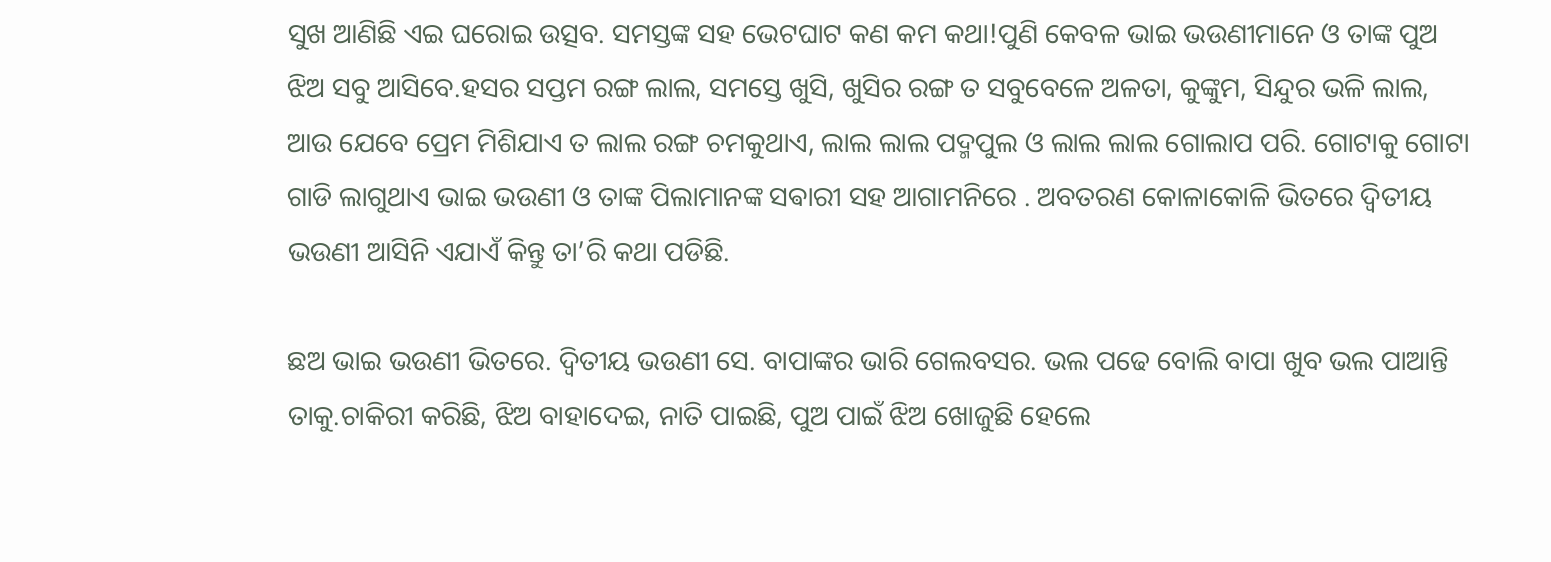ସୁଖ ଆଣିଛି ଏଇ ଘରୋଇ ଉତ୍ସବ. ସମସ୍ତଙ୍କ ସହ ଭେଟଘାଟ କଣ କମ କଥା!ପୁଣି କେବଳ ଭାଇ ଭଉଣୀମାନେ ଓ ତାଙ୍କ ପୁଅ ଝିଅ ସବୁ ଆସିବେ.ହସର ସପ୍ତମ ରଙ୍ଗ ଲାଲ, ସମସ୍ତେ ଖୁସି, ଖୁସିର ରଙ୍ଗ ତ ସବୁବେଳେ ଅଳତା, କୁଙ୍କୁମ, ସିନ୍ଦୁର ଭଳି ଲାଲ, ଆଉ ଯେବେ ପ୍ରେମ ମିଶିଯାଏ ତ ଲାଲ ରଙ୍ଗ ଚମକୁଥାଏ, ଲାଲ ଲାଲ ପଦ୍ମପୁଲ ଓ ଲାଲ ଲାଲ ଗୋଲାପ ପରି. ଗୋଟାକୁ ଗୋଟା ଗାଡି ଲାଗୁଥାଏ ଭାଇ ଭଉଣୀ ଓ ତାଙ୍କ ପିଲାମାନଙ୍କ ସଵାରୀ ସହ ଆଗାମନିରେ . ଅବତରଣ କୋଳାକୋଳି ଭିତରେ ଦ୍ୱିତୀୟ ଭଉଣୀ ଆସିନି ଏଯାଏଁ କିନ୍ତୁ ତା’ରି କଥା ପଡିଛି.

ଛଅ ଭାଇ ଭଉଣୀ ଭିତରେ. ଦ୍ୱିତୀୟ ଭଉଣୀ ସେ. ବାପାଙ୍କର ଭାରି ଗେଲବସର. ଭଲ ପଢେ ବୋଲି ବାପା ଖୁବ ଭଲ ପାଆନ୍ତି ତାକୁ.ଚାକିରୀ କରିଛି, ଝିଅ ବାହାଦେଇ, ନାତି ପାଇଛି, ପୁଅ ପାଇଁ ଝିଅ ଖୋଜୁଛି ହେଲେ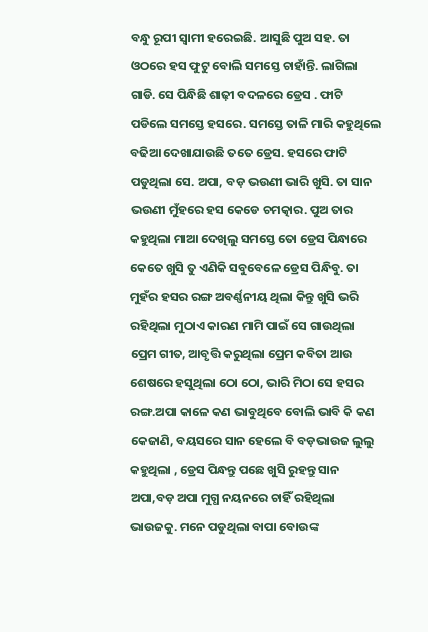ବନ୍ଧୁ ରୂପୀ ସ୍ୱାମୀ ହରେଇଛି. ଆସୁଛି ପୁଅ ସହ. ତା ଓଠରେ ହସ ଫୁଟୁ ବୋଲି ସମସ୍ତେ ଚାହାଁନ୍ତି. ଲାଗିଲା ଗାଡି. ସେ ପିନ୍ଧିଛି ଶାଢ଼ୀ ବଦଳରେ ଡ୍ରେସ . ଫାଟି ପଡିଲେ ସମସ୍ତେ ହସରେ. ସମସ୍ତେ ତାଳି ମାରି କହୁଥିଲେ ବଢିଆ ଦେଖାଯାଉଛି ତତେ ଡ୍ରେସ. ହସରେ ଫାଟି ପଡୁଥିଲା ସେ. ଅପା, ବଡ଼ ଭଉଣୀ ଭାରି ଖୁସି. ତା ସାନ ଭଉଣୀ ମୁଁହରେ ହସ କେଡେ ଚମତ୍କାର. ପୁଅ ତାର କହୁଥିଲା ମାଆ ଦେଖିଲୁ ସମସ୍ତେ ତୋ ଡ୍ରେସ ପିନ୍ଧାରେ କେତେ ଖୁସି ତୁ ଏଣିକି ସବୁବେଳେ ଡ୍ରେସ ପିନ୍ଧିବୁ. ତା ମୁହଁର ହସର ରଙ୍ଗ ଅବର୍ଣ୍ଣନୀୟ ଥିଲା କିନ୍ତୁ ଖୁସି ଭରି ରହିଥିଲା ମୁଠାଏ କାରଣ ମାମି ପାଇଁ ସେ ଗାଉଥିଲା ପ୍ରେମ ଗୀତ, ଆବୃତ୍ତି କରୁଥିଲା ପ୍ରେମ କବିତା ଆଉ ଶେଷରେ ହସୁଥିଲା ଠୋ ଠୋ, ଭାରି ମିଠା ସେ ହସର ରଙ୍ଗ.ଅପା କାଳେ କଣ ଭାବୁଥିବେ ବୋଲି ଭାବି କି କଣ କେଜାଣି, ବୟସରେ ସାନ ହେଲେ ବି ବଡ଼ଭାଉଜ ଲୁଲୁ କହୁଥିଲା , ଡ୍ରେସ ପିନ୍ଧନ୍ତୁ ପଛେ ଖୁସି ରୁହନ୍ତୁ ସାନ ଅପା,ବଡ଼ ଅପା ମୁଗ୍ଧ ନୟନରେ ଚାହିଁ ରହିଥିଲା ଭାଉଜକୁ. ମନେ ପଡୁଥିଲା ବାପା ବୋଉଙ୍କ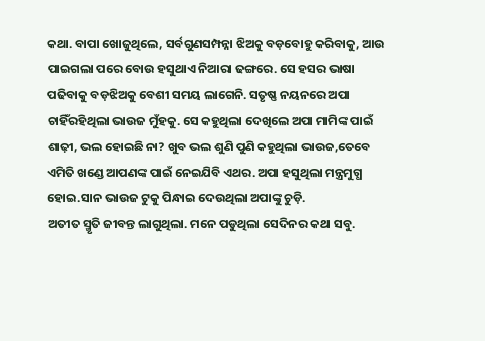କଥା. ବାପା ଖୋଜୁଥିଲେ, ସର୍ବଗୁଣସମ୍ପନ୍ନା ଝିଅକୁ ବଡ଼ବୋହୁ କରିବାକୁ, ଆଉ ପାଇଗଲା ପରେ ବୋଉ ହସୁଥାଏ ନିଆରା ଢଙ୍ଗରେ. ସେ ହସର ଭାଷା ପଢିବାକୁ ବଡ଼ଝିଅକୁ ବେଶୀ ସମୟ ଲାଗେନି. ସତୃଷ୍ଣ ନୟନରେ ଅପା ଚାହିଁରହିଥିଲା ଭାଉଜ ମୁଁହକୁ. ସେ କହୁଥିଲା ଦେଖିଲେ ଅପା ମାମିଙ୍କ ପାଇଁ ଶାଢ଼ୀ, ଭଲ ହୋଇଛି ନା? ଖୁବ ଭଲ ଶୁଣି ପୁଣି କହୁଥିଲା ଭାଉଜ,ତେବେ ଏମିତି ଖଣ୍ଡେ ଆପଣଙ୍କ ପାଇଁ ନେଇଯିବି ଏଥର. ଅପା ହସୁଥିଲା ମନ୍ତ୍ରମୁଗ୍ଧ ହୋଇ.ସାନ ଭାଉଜ ଟୁକୁ ପିନ୍ଧାଇ ଦେଉଥିଲା ଅପାଙ୍କୁ ଚୁଡ଼ି.
ଅତୀତ ସ୍ମୃତି ଜୀବନ୍ତ ଲାଗୁଥିଲା. ମନେ ପଡୁଥିଲା ସେଦିନର କଥା ସବୁ.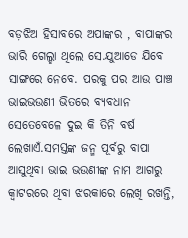ବଡ଼ଝିଅ ହିସାବରେ ଅପାଙ୍କର , ବାପାଙ୍କର ଭାରି ଗେଲ୍ହା ଥିଲେ ସେ.ଯୁଆଡେ ଯିବେ ସାଙ୍ଗରେ ନେବେ. ପରକୁ ପର ଆଉ ପାଞ୍ଚ ଭାଇଭଉଣୀ ଭିତରେ ବ୍ୟବଧାନ ସେତେବେଳେ ଦୁଇ କି ତିନି ବର୍ଷ ଲେଖାଏଁ.ସମସ୍ତଙ୍କ ଜନ୍ମ ପୂର୍ବରୁ ବାପା ଆସୁଥିବା ଭାଇ ଭଉଣୀଙ୍କ ନାମ ଆଗରୁ କ୍ଵାଟରରେ ଥିବା ଝରକାରେ ଲେଖି ରଖନ୍ତି,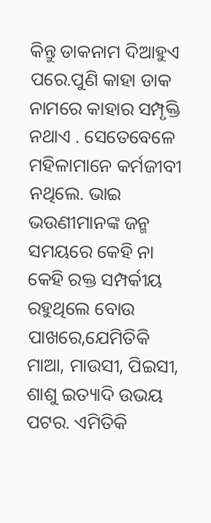କିନ୍ତୁ ଡାକନାମ ଦିଆହୁଏ ପରେ.ପୁଣି କାହା ଡାକ ନାମରେ କାହାର ସମ୍ପୃକ୍ତି ନଥାଏ . ସେତେବେଳେ ମହିଳାମାନେ କର୍ମଜୀବୀ ନଥିଲେ. ଭାଇ ଭଉଣୀମାନଙ୍କ ଜନ୍ମ ସମୟରେ କେହି ନା କେହି ରକ୍ତ ସମ୍ପର୍କୀୟ ରହୁଥିଲେ ବୋଉ ପାଖରେ,ଯେମିତିକି ମାଆ, ମାଉସୀ, ପିଇସୀ, ଶାଶୁ ଇତ୍ୟାଦି ଉଭୟ ପଟର. ଏମିତିକି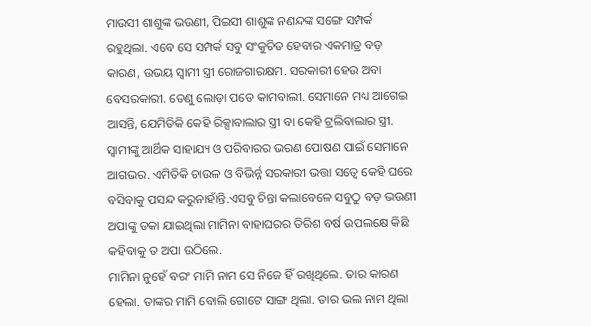ମାଉସୀ ଶାଶୁଙ୍କ ଭଉଣୀ, ପିଇସୀ ଶାଶୁଙ୍କ ନଣନ୍ଦଙ୍କ ସଙ୍ଗେ ସମ୍ପର୍କ ରହୁଥିଲା. ଏବେ ସେ ସମ୍ପର୍କ ସବୁ ସଂକୁଚିତ ହେବାର ଏକମାତ୍ର ବଡ଼ କାରଣ, ଉଭୟ ସ୍ୱାମୀ ସ୍ତ୍ରୀ ରୋଜଗାରକ୍ଷମ. ସରକାରୀ ହେଉ ଅବା ବେସରକାରୀ. ତେଣୁ ଲୋଡ଼ା ପଡେ କାମବାଲୀ. ସେମାନେ ମଧ୍ୟ ଆଗେଇ ଆସନ୍ତି, ଯେମିତିକି କେହି ରିକ୍ସାବାଲାର ସ୍ତ୍ରୀ ବା କେହି ଟ୍ରଲିବାଲାର ସ୍ତ୍ରୀ. ସ୍ୱାମୀଙ୍କୁ ଆର୍ଥିକ ସାହାଯ୍ୟ ଓ ପରିବାରର ଭରଣ ପୋଷଣ ପାଇଁ ସେମାନେ ଆଗଭର. ଏମିତିକି ଚାଉଳ ଓ ବିଭିର୍ନ୍ନ ସରକାରୀ ଭତ୍ତା ସତ୍ୱେ କେହି ଘରେ ବସିବାକୁ ପସନ୍ଦ କରୁନାହାଁନ୍ତି.ଏସବୁ ଚିନ୍ତା କଲାବେଳେ ସବୁଠୁ ବଡ଼ ଭଉଣୀ ଅପାଙ୍କୁ ଡକା ଯାଇଥିଲା ମାମିନା ବାହାଘରର ତିରିଶ ବର୍ଷ ଉପଲକ୍ଷେ କିଛି କହିବାକୁ ତ ଅପା ଉଠିଲେ.
ମାମିନା ନୁହେଁ ବରଂ ମାମି ନାମ ସେ ନିଜେ ହିଁ ରଖିଥିଲେ. ତାର କାରଣ ହେଲା. ତାଙ୍କର ମାମି ବୋଲି ଗୋଟେ ସାଙ୍ଗ ଥିଲା. ତାର ଭଲ ନାମ ଥିଲା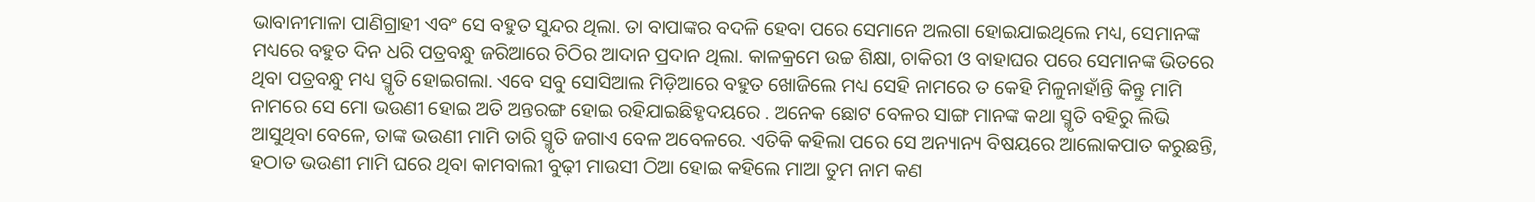ଭାବାନୀମାଳା ପାଣିଗ୍ରାହୀ ଏବଂ ସେ ବହୁତ ସୁନ୍ଦର ଥିଲା. ତା ବାପାଙ୍କର ବଦଳି ହେବା ପରେ ସେମାନେ ଅଲଗା ହୋଇଯାଇଥିଲେ ମଧ୍ୟ, ସେମାନଙ୍କ ମଧ୍ୟରେ ବହୁତ ଦିନ ଧରି ପତ୍ରବନ୍ଧୁ ଜରିଆରେ ଚିଠିର ଆଦାନ ପ୍ରଦାନ ଥିଲା. କାଳକ୍ରମେ ଉଚ୍ଚ ଶିକ୍ଷା, ଚାକିରୀ ଓ ବାହାଘର ପରେ ସେମାନଙ୍କ ଭିତରେ ଥିବା ପତ୍ରବନ୍ଧୁ ମଧ୍ୟ ସ୍ମୃତି ହୋଇଗଲା. ଏବେ ସବୁ ସୋସିଆଲ ମିଡ଼ିଆରେ ବହୁତ ଖୋଜିଲେ ମଧ୍ୟ ସେହି ନାମରେ ତ କେହି ମିଳୁନାହାଁନ୍ତି କିନ୍ତୁ ମାମି ନାମରେ ସେ ମୋ ଭଉଣୀ ହୋଇ ଅତି ଅନ୍ତରଙ୍ଗ ହୋଇ ରହିଯାଇଛିହୃଦୟରେ . ଅନେକ ଛୋଟ ବେଳର ସାଙ୍ଗ ମାନଙ୍କ କଥା ସ୍ମୃତି ବହିରୁ ଲିଭି ଆସୁଥିବା ବେଳେ, ତାଙ୍କ ଭଉଣୀ ମାମି ତାରି ସ୍ମୃତି ଜଗାଏ ବେଳ ଅବେଳରେ. ଏତିକି କହିଲା ପରେ ସେ ଅନ୍ୟାନ୍ୟ ବିଷୟରେ ଆଲୋକପାତ କରୁଛନ୍ତି, ହଠାତ ଭଉଣୀ ମାମି ଘରେ ଥିବା କାମବାଲୀ ବୁଢ଼ୀ ମାଉସୀ ଠିଆ ହୋଇ କହିଲେ ମାଆ ତୁମ ନାମ କଣ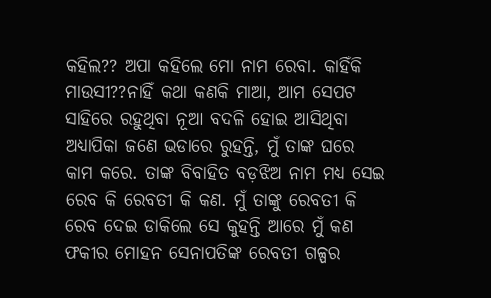କହିଲ?? ଅପା କହିଲେ ମୋ ନାମ ରେବା. କାହିଁକି ମାଉସୀ??ନାହିଁ କଥା କଣକି ମାଆ, ଆମ ସେପଟ ସାହିରେ ରହୁଥିବା ନୂଆ ବଦଳି ହୋଇ ଆସିଥିବା ଅଧ୍ୟାପିକା ଜଣେ ଭଡାରେ ରୁହନ୍ତି, ମୁଁ ତାଙ୍କ ଘରେ କାମ କରେ. ତାଙ୍କ ବିବାହିତ ବଡ଼ଝିଅ ନାମ ମଧ୍ୟ ସେଇ ରେବ କି ରେବତୀ କି କଣ. ମୁଁ ତାଙ୍କୁ ରେବତୀ କି ରେବ ଦେଇ ଡାକିଲେ ସେ କୁହନ୍ତି ଆରେ ମୁଁ କଣ ଫକୀର ମୋହନ ସେନାପତିଙ୍କ ରେବତୀ ଗଳ୍ପର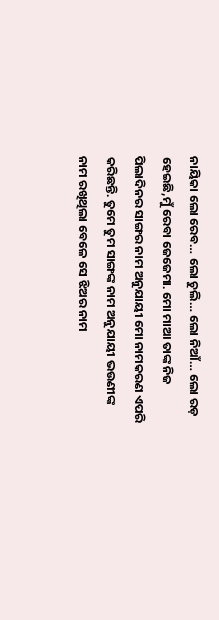ନାୟିକା ଲୋ ରେବ… ଲୋ ଚୁଲି… ଲୋ ନିଆଁ… ଲୋ ରଡ଼ ହେଇଛି,ମୁଁ ରେବା ଜେଜେମା. ମୋ ମାଆ ତାଙ୍କ ନିଜ ପିଲାଦିନର ସାଙ୍ଗର ନାମ ଅନୁଯାୟୀ ମୋ ନାମକରଣ ଏପରି କରିଛନ୍ତି. ତୁମେ ତୁମ ସାଙ୍ଗଙ୍କ ନାମ ଅନୁଯାୟୀ ଭଉଣୀଙ୍କ ନାମ ରଖିଥିଲା ବେଳେ ସେ ଝିଅର ନାମ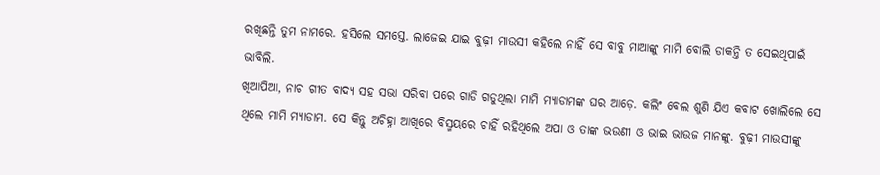ରଖିଛନ୍ତି ତୁମ ନାମରେ. ହସିଲେ ସମସ୍ତେ. ଲାଜେଇ ଯାଇ ବୁଢ଼ୀ ମାଉସୀ କହିଲେ ନାହିଁ ସେ ବାବୁ ମାଆଙ୍କୁ ମାମି ବୋଲି ଡାକନ୍ତି ତ ସେଇଥିପାଇଁ ଭାବିଲି.
ଖିଆପିଆ, ନାଚ ଗୀତ ବାଦ୍ୟ ସହ ସଭା ସରିବା ପରେ ଗାଡି ଗଡୁଥିଲା ମାମି ମ୍ୟାଡାମଙ୍କ ଘର ଆଡ଼େ. କଲିଂ ବେଲ ଶୁଣି ଯିଏ କବାଟ ଖୋଲିଲେ ସେ ଥିଲେ ମାମି ମ୍ୟାଡାମ. ସେ କିନ୍ତୁ ଅଚିହ୍ନା ଆଖିରେ ବିସ୍ମୟରେ ଚାହିଁ ରହିଥିଲେ ଅପା ଓ ତାଙ୍କ ଭଉଣୀ ଓ ଭାଇ ଭାଉଜ ମାନଙ୍କୁ. ବୁଢ଼ୀ ମାଉସୀଙ୍କୁ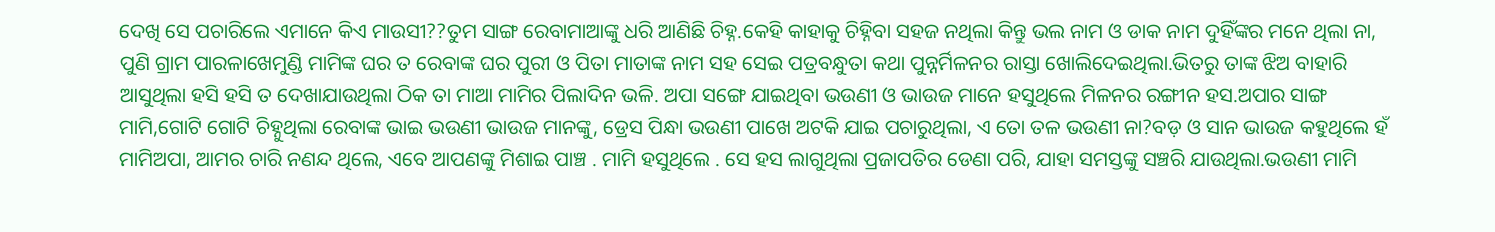ଦେଖି ସେ ପଚାରିଲେ ଏମାନେ କିଏ ମାଉସୀ??ତୁମ ସାଙ୍ଗ ରେବାମାଆଙ୍କୁ ଧରି ଆଣିଛି ଚିହ୍ନ.କେହି କାହାକୁ ଚିହ୍ନିବା ସହଜ ନଥିଲା କିନ୍ତୁ ଭଲ ନାମ ଓ ଡାକ ନାମ ଦୁହିଁଙ୍କର ମନେ ଥିଲା ନା, ପୁଣି ଗ୍ରାମ ପାରଳାଖେମୁଣ୍ଡି ମାମିଙ୍କ ଘର ତ ରେବାଙ୍କ ଘର ପୁରୀ ଓ ପିତା ମାତାଙ୍କ ନାମ ସହ ସେଇ ପତ୍ରବନ୍ଧୁତା କଥା ପୁନ୍ନର୍ମିଳନର ରାସ୍ତା ଖୋଲିଦେଇଥିଲା.ଭିତରୁ ତାଙ୍କ ଝିଅ ବାହାରି ଆସୁଥିଲା ହସି ହସି ତ ଦେଖାଯାଉଥିଲା ଠିକ ତା ମାଆ ମାମିର ପିଲାଦିନ ଭଳି. ଅପା ସଙ୍ଗେ ଯାଇଥିବା ଭଉଣୀ ଓ ଭାଉଜ ମାନେ ହସୁଥିଲେ ମିଳନର ରଙ୍ଗୀନ ହସ.ଅପାର ସାଙ୍ଗ ମାମି,ଗୋଟି ଗୋଟି ଚିହ୍ନୁଥିଲା ରେବାଙ୍କ ଭାଇ ଭଉଣୀ ଭାଉଜ ମାନଙ୍କୁ, ଡ୍ରେସ ପିନ୍ଧା ଭଉଣୀ ପାଖେ ଅଟକି ଯାଇ ପଚାରୁଥିଲା, ଏ ତୋ ତଳ ଭଉଣୀ ନା?ବଡ଼ ଓ ସାନ ଭାଉଜ କହୁଥିଲେ ହଁ ମାମିଅପା, ଆମର ଚାରି ନଣନ୍ଦ ଥିଲେ, ଏବେ ଆପଣଙ୍କୁ ମିଶାଇ ପାଞ୍ଚ . ମାମି ହସୁଥିଲେ . ସେ ହସ ଲାଗୁଥିଲା ପ୍ରଜାପତିର ଡେଣା ପରି, ଯାହା ସମସ୍ତଙ୍କୁ ସଞ୍ଚରି ଯାଉଥିଲା.ଭଉଣୀ ମାମି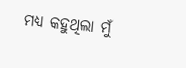ମଧ୍ୟ କହୁଥିଲା ମୁଁ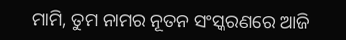ମାମି, ତୁମ ନାମର ନୂତନ ସଂସ୍କରଣରେ ଆଜି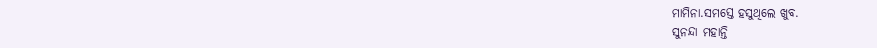ମାମିନା.ସମସ୍ତେ ହସୁଥିଲେ ଖୁବ.
ସୁନନ୍ଦା ମହାନ୍ତି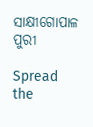ସାକ୍ଷୀଗୋପାଳ
ପୁରୀ

Spread the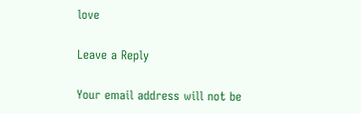love

Leave a Reply

Your email address will not be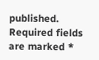published. Required fields are marked *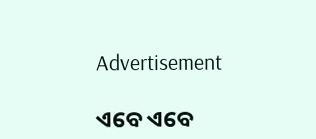Advertisement

ଏବେ ଏବେ